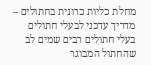מחלת כליות כרונית בחתולים – מדריך עדכני לבעלי חתולים
בעלי חתולים רבים שמים לב שהחתול המבוגר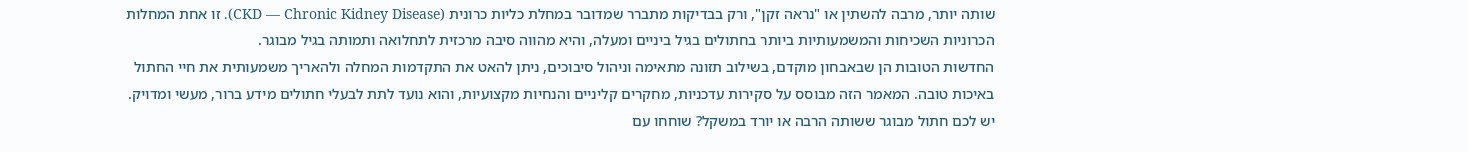שותה יותר, מרבה להשתין או "נראה זקן", ורק בבדיקות מתברר שמדובר במחלת כליות כרונית (CKD — Chronic Kidney Disease). זו אחת המחלות הכרוניות השכיחות והמשמעותיות ביותר בחתולים בגיל ביניים ומעלה, והיא מהווה סיבה מרכזית לתחלואה ותמותה בגיל מבוגר.
החדשות הטובות הן שבאבחון מוקדם, בשילוב תזונה מתאימה וניהול סיבוכים, ניתן להאט את התקדמות המחלה ולהאריך משמעותית את חיי החתול באיכות טובה. המאמר הזה מבוסס על סקירות עדכניות, מחקרים קליניים והנחיות מקצועיות, והוא נועד לתת לבעלי חתולים מידע ברור, מעשי ומדויק.
יש לכם חתול מבוגר ששותה הרבה או יורד במשקל? שוחחו עם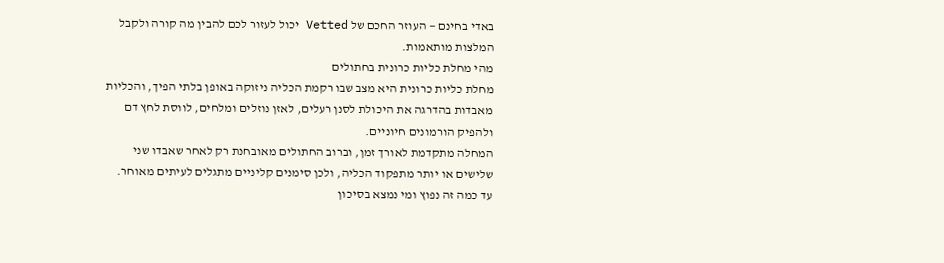באדי בחינם — העוזר החכם של Vetted יכול לעזור לכם להבין מה קורה ולקבל המלצות מותאמות.
מהי מחלת כליות כרונית בחתולים
מחלת כליות כרונית היא מצב שבו רקמת הכליה ניזוקה באופן בלתי הפיך, והכליות מאבדות בהדרגה את היכולת לסנן רעלים, לאזן נוזלים ומלחים, לווסת לחץ דם ולהפיק הורמונים חיוניים.
המחלה מתקדמת לאורך זמן, וברוב החתולים מאובחנת רק לאחר שאבדו שני שלישים או יותר מתפקוד הכליה, ולכן סימנים קליניים מתגלים לעיתים מאוחר.
עד כמה זה נפוץ ומי נמצא בסיכון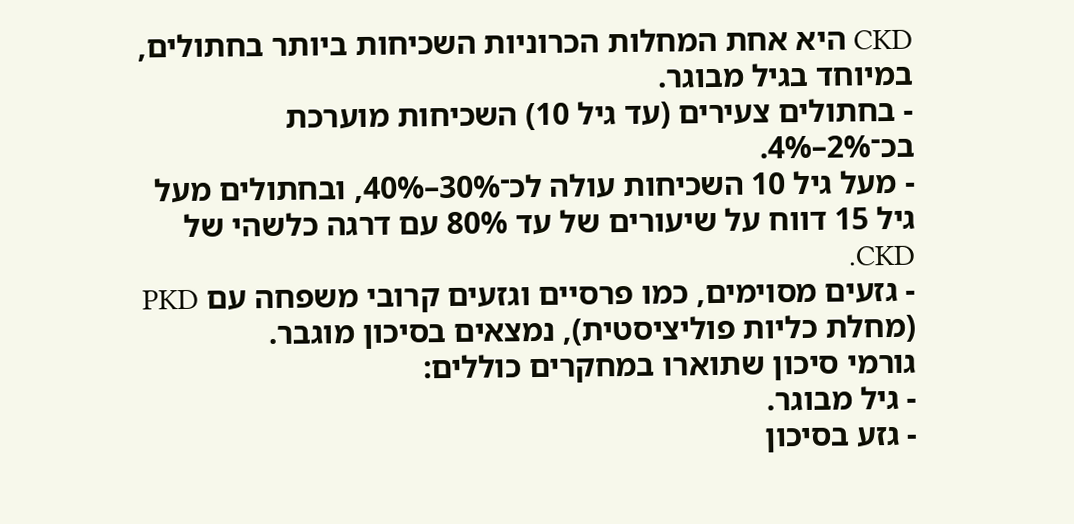CKD היא אחת המחלות הכרוניות השכיחות ביותר בחתולים, במיוחד בגיל מבוגר.
- בחתולים צעירים (עד גיל 10) השכיחות מוערכת בכ־2%–4%.
- מעל גיל 10 השכיחות עולה לכ־30%–40%, ובחתולים מעל גיל 15 דווח על שיעורים של עד 80% עם דרגה כלשהי של CKD.
- גזעים מסוימים, כמו פרסיים וגזעים קרובי משפחה עם PKD (מחלת כליות פוליציסטית), נמצאים בסיכון מוגבר.
גורמי סיכון שתוארו במחקרים כוללים:
- גיל מבוגר.
- גזע בסיכון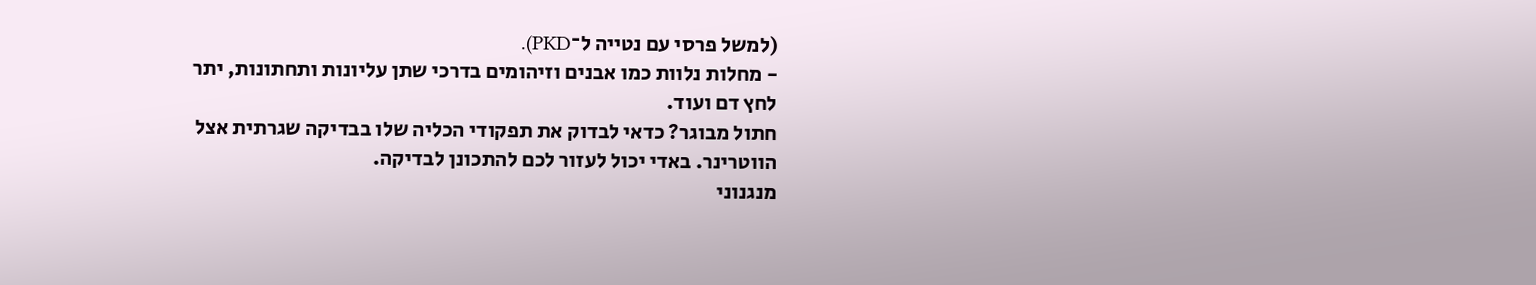(למשל פרסי עם נטייה ל־PKD).
- מחלות נלוות כמו אבנים וזיהומים בדרכי שתן עליונות ותחתונות, יתר לחץ דם ועוד.
חתול מבוגר? כדאי לבדוק את תפקודי הכליה שלו בבדיקה שגרתית אצל הווטרינר. באדי יכול לעזור לכם להתכונן לבדיקה.
מנגנוני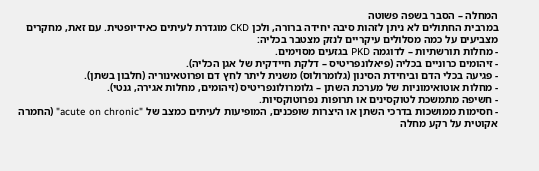המחלה – הסבר בשפה פשוטה
במרבית החתולים לא ניתן לזהות סיבה יחידה ברורה, ולכן CKD מוגדרת לעיתים כאידיופטית. עם זאת, מחקרים מצביעים על כמה מסלולים עיקריים לנזק מצטבר בכליה:
- מחלות תורשתיות – לדוגמה PKD בגזעים מסוימים.
- זיהומים כרוניים בכליה (פיאלונפריטיס – דלקת חיידקית של אגן הכליה).
- פגיעה בכלי הדם וביחידת הסינון (גלומרולוס) משנית ליתר לחץ דם ופרוטאינוריה (חלבון בשתן).
- מחלות אוטואימוניות של מערכת השתן – גלומרולונפריטיס (זיהומים, מחלות אגירה, גנטי).
- חשיפה מתמשכת לטוקסינים או תרופות נפרוטוקסיות.
- חסימות ממושכות בדרכי השתן או היצרות שופכנים, המופיעות לעיתים כמצב של "acute on chronic" (החמרה אקוטית על רקע מחלה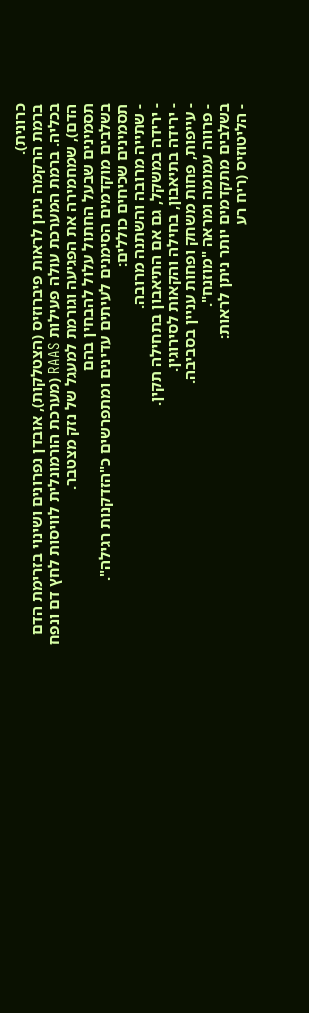כרונית).
ברמת הרקמה ניתן לראות פיברוזיס (הצטלקות), אובדן נפרונים ושינוי בזרימת הדם בכליה. ברמת המערכת עולה פעילות RAAS (מערכת הורמונלית לוויסות לחץ דם ונפח הדם), שמחמירה את הפגיעה וגורמת למעגל של נזק מצטבר.
תסמינים שבעל החתול עלול להבחין בהם
בשלבים מוקדמים הסימנים לעיתים עדינים ומתפרשים כ"הזדקנות רגילה".
תסמינים שכיחים כוללים:
- שתייה מרובה והשתנה מרובה.
- ירידה במשקל, גם אם התיאבון בתחילה תקין.
- ירידה בתיאבון, בחילה והקאות לסירוגין.
- עייפות, פחות משחק ופחות עניין בסביבה.
- פרווה עמומה ומראה "מוזנח".
בשלבים מתקדמים יותר ניתן לראות:
- הליטוזיס (ריח רע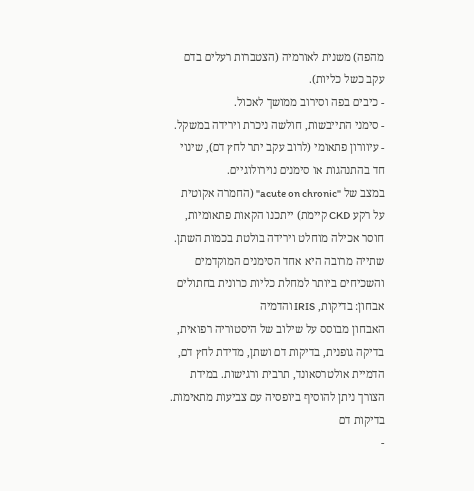מהפה) משנית לאורמיה (הצטברות רעלים בדם עקב כשל כליות).
- כיבים בפה וסירוב ממושך לאכול.
- סימני התייבשות, חולשה ניכרת וירידה במשקל.
- עיוורון פתאומי (לרוב עקב יתר לחץ דם), שינוי חד בהתנהגות או סימנים נוירולוגיים.
במצב של "acute on chronic" (החמרה אקוטית על רקע CKD קיימת) ייתכנו הקאות פתאומיות, חוסר אכילה מוחלט וירידה בולטת בכמות השתן.
שתייה מרובה היא אחד הסימנים המוקדמים והשכיחים ביותר למחלת כליות כרונית בחתולים
אבחון: בדיקות, IRIS והדמיה
האבחון מבוסס על שילוב של היסטוריה רפואית, בדיקה גופנית, בדיקות דם ושתן, מדידת לחץ דם, הדמיית אולטרסאונד, תרבית ורגישות. במידת הצורך ניתן להוסיף ביופסיה עם צביעות מתאימות.
בדיקות דם
-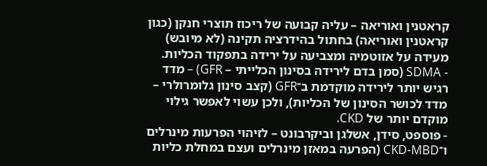קראטנין ואוריאה – עליה קבועה של ריכוז תוצרי חנקן (כגון קראטנין ואוריאה) בחתול בהידרציה תקינה (לא מיובש) מעידה על אזוטמיה ומצביעה על ירידה בתפקוד הכליות.
- SDMA (סמן בדם לירידה בסינון הכלייתי – GFR) – מדד רגיש יותר לירידה מוקדמת ב־GFR (קצב סינון גלומרולרי – מדד לכושר הסינון של הכליות), ולכן עשוי לאפשר גילוי מוקדם יותר של CKD.
- פוספט, סידן, אשלגן וביקרבונט – לזיהוי הפרעות מינרלים ו־CKD‑MBD (הפרעה במאזן מינרלים ועצם במחלת כליות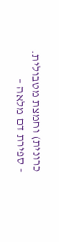כרונית) וחמצת מטבולית.
- ספירת דם מלאה –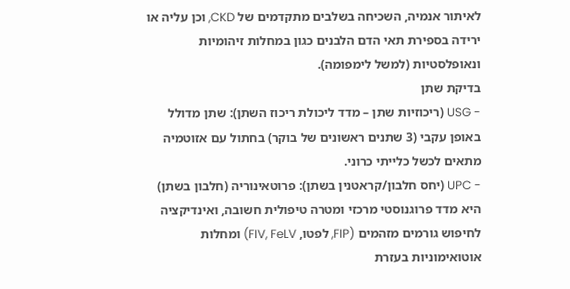לאיתור אנמיה, השכיחה בשלבים מתקדמים של CKD, וכן עליה או ירידה בספירת תאי הדם הלבנים כגון במחלות זיהומיות ונאופלסטיות (למשל לימפומה).
בדיקת שתן
- USG (ריכוזיות שתן – מדד ליכולת ריכוז השתן): שתן מדולל באופן עקבי (3 שתנים ראשונים של בוקר) בחתול עם אזוטמיה מתאים לכשל כלייתי כרוני.
- UPC (יחס חלבון/קראטנין בשתן): פרוטאינוריה (חלבון בשתן) היא מדד פרוגנוסטי מרכזי ומטרה טיפולית חשובה, ואינדיקציה לחיפוש גורמים מזהמים (FIP, לפטו, FIV, FeLV) ומחלות אוטואימוניות בעזרת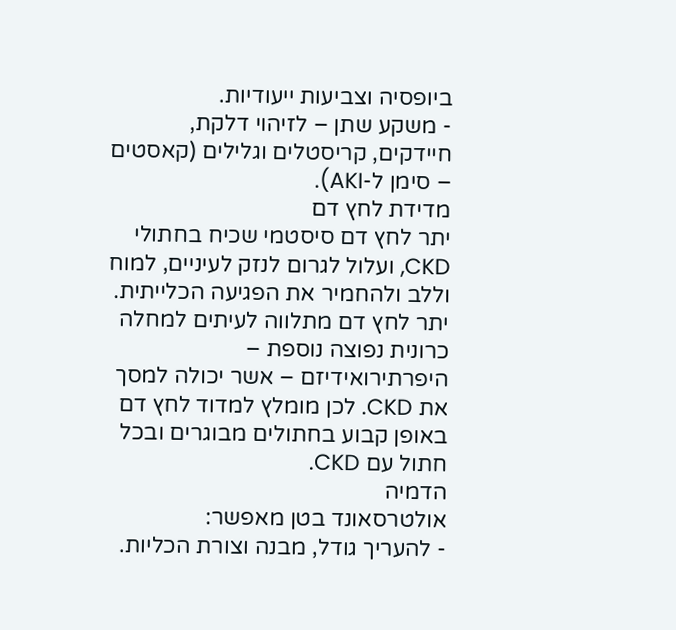ביופסיה וצביעות ייעודיות.
- משקע שתן – לזיהוי דלקת, חיידקים, קריסטלים וגלילים (קאסטים – סימן ל-AKI).
מדידת לחץ דם
יתר לחץ דם סיסטמי שכיח בחתולי CKD, ועלול לגרום לנזק לעיניים, למוח וללב ולהחמיר את הפגיעה הכלייתית. יתר לחץ דם מתלווה לעיתים למחלה כרונית נפוצה נוספת – היפרתירואידיזם – אשר יכולה למסך את CKD. לכן מומלץ למדוד לחץ דם באופן קבוע בחתולים מבוגרים ובכל חתול עם CKD.
הדמיה
אולטרסאונד בטן מאפשר:
- להעריך גודל, מבנה וצורת הכליות.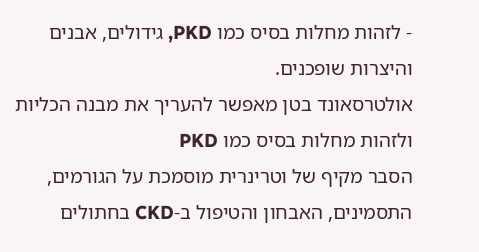- לזהות מחלות בסיס כמו PKD, גידולים, אבנים והיצרות שופכנים.
אולטרסאונד בטן מאפשר להעריך את מבנה הכליות ולזהות מחלות בסיס כמו PKD
הסבר מקיף של וטרינרית מוסמכת על הגורמים, התסמינים, האבחון והטיפול ב-CKD בחתולים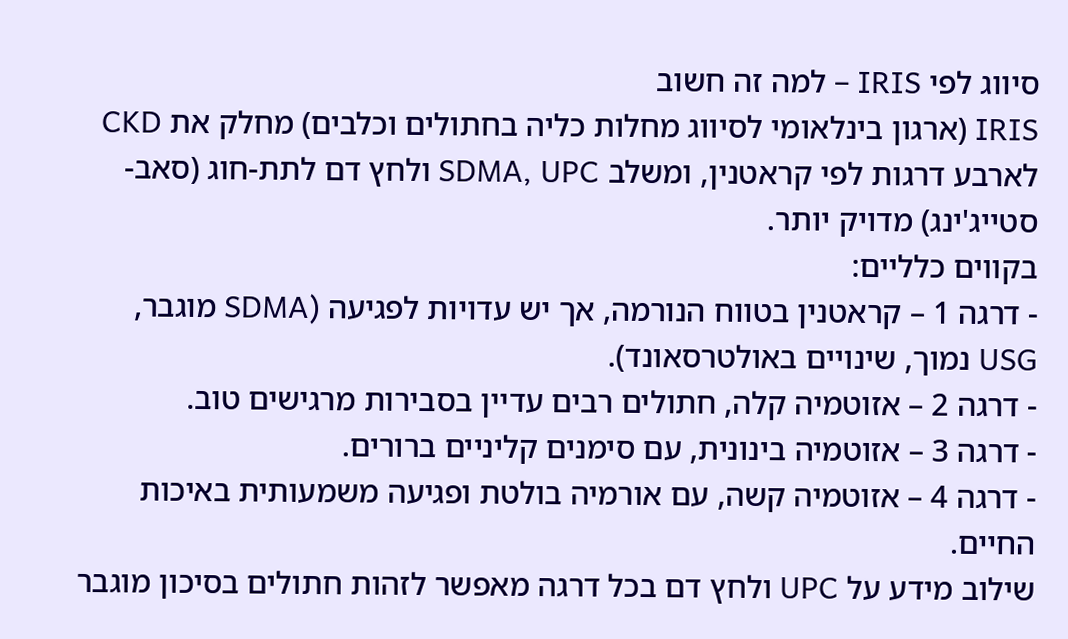סיווג לפי IRIS – למה זה חשוב
IRIS (ארגון בינלאומי לסיווג מחלות כליה בחתולים וכלבים) מחלק את CKD לארבע דרגות לפי קראטנין, ומשלב SDMA, UPC ולחץ דם לתת-חוג (סאב-סטייג'ינג) מדויק יותר.
בקווים כלליים:
- דרגה 1 – קראטנין בטווח הנורמה, אך יש עדויות לפגיעה (SDMA מוגבר, USG נמוך, שינויים באולטרסאונד).
- דרגה 2 – אזוטמיה קלה, חתולים רבים עדיין בסבירות מרגישים טוב.
- דרגה 3 – אזוטמיה בינונית, עם סימנים קליניים ברורים.
- דרגה 4 – אזוטמיה קשה, עם אורמיה בולטת ופגיעה משמעותית באיכות החיים.
שילוב מידע על UPC ולחץ דם בכל דרגה מאפשר לזהות חתולים בסיכון מוגבר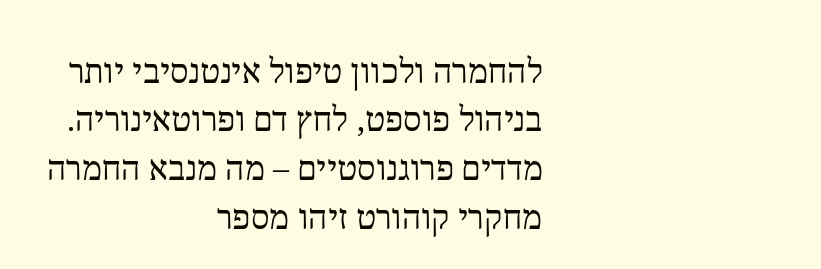להחמרה ולכוון טיפול אינטנסיבי יותר בניהול פוספט, לחץ דם ופרוטאינוריה.
מדדים פרוגנוסטיים – מה מנבא החמרה
מחקרי קוהורט זיהו מספר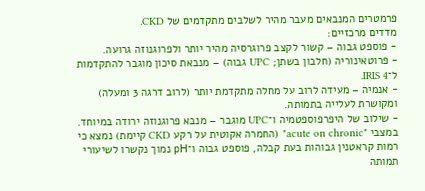פרמטרים המנבאים מעבר מהיר לשלבים מתקדמים של CKD.
מדדים מרכזיים:
- פוספט גבוה – קשור לקצב פרוגרסיה מהיר יותר ולפרוגנוזה גרועה.
- פרוטאינוריה (חלבון בשתן; UPC גבוה) – מנבאת סיכון מוגבר להתקדמות ל־IRIS 4.
- אנמיה – מעידה לרוב על מחלה מתקדמת יותר (לרוב דרגה 3 ומעלה) ומקושרת לעלייה בתמותה.
- שילוב של היפרפוספטמיה ו־UPC מוגבר – מנבא פרוגנוזה ירודה במיוחד.
במצבי "acute on chronic" (החמרה אקוטית על רקע CKD קיימת) נמצא כי רמות קראטנין גבוהות בעת קבלה, פוספט גבוה ו־pH נמוך נקשרו לשיעורי תמותה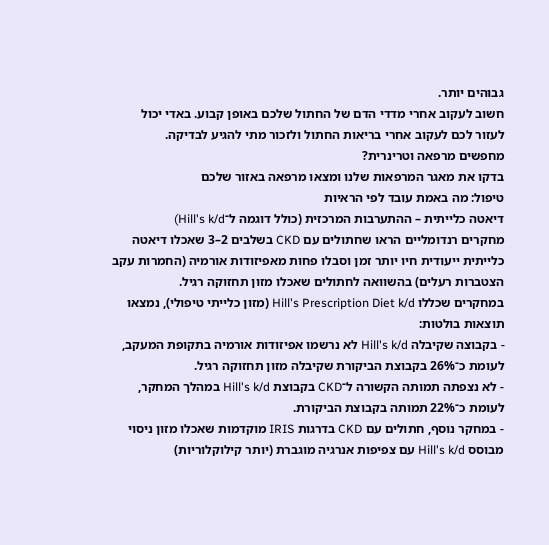גבוהים יותר.
חשוב לעקוב אחרי מדדי הדם של החתול שלכם באופן קבוע. באדי יכול לעזור לכם לעקוב אחרי בריאות החתול ולזכור מתי להגיע לבדיקה.
מחפשים מרפאה וטרינרית?
בדקו את מאגר המרפאות שלנו ומצאו מרפאה באזור שלכם
טיפול: מה באמת עובד לפי הראיות
דיאטה כלייתית – ההתערבות המרכזית (כולל דוגמה ל־Hill's k/d)
מחקרים רנדומליים הראו שחתולים עם CKD בשלבים 2–3 שאכלו דיאטה כלייתית ייעודית חיו יותר זמן וסבלו פחות מאפיזודות אורמיה (החמרות עקב הצטברות רעלים) בהשוואה לחתולים שאכלו מזון תחזוקה רגיל.
במחקרים שכללו Hill's Prescription Diet k/d (מזון כלייתי טיפולי), נמצאו תוצאות בולטות:
- בקבוצה שקיבלה Hill's k/d לא נרשמו אפיזודות אורמיה בתקופת המעקב, לעומת כ־26% בקבוצת הביקורת שקיבלה מזון תחזוקה רגיל.
- לא נצפתה תמותה הקשורה ל־CKD בקבוצת Hill's k/d במהלך המחקר, לעומת כ־22% תמותה בקבוצת הביקורת.
- במחקר נוסף, חתולים עם CKD בדרגות IRIS מוקדמות שאכלו מזון ניסוי מבוסס Hill's k/d עם צפיפות אנרגיה מוגברת (יותר קילוקלוריות)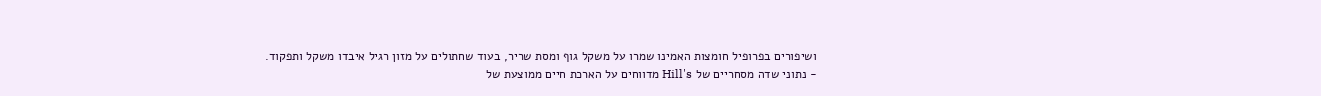ושיפורים בפרופיל חומצות האמינו שמרו על משקל גוף ומסת שריר, בעוד שחתולים על מזון רגיל איבדו משקל ותפקוד.
- נתוני שדה מסחריים של Hill's מדווחים על הארכת חיים ממוצעת של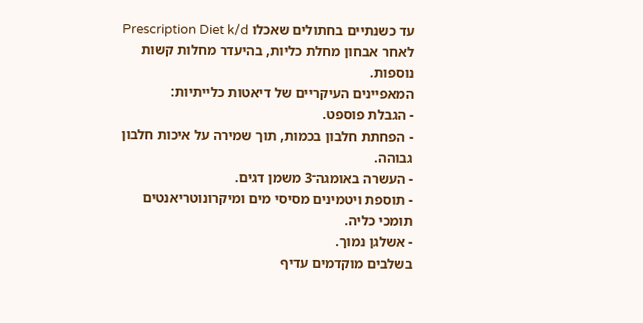עד כשנתיים בחתולים שאכלו Prescription Diet k/d לאחר אבחון מחלת כליות, בהיעדר מחלות קשות נוספות.
המאפיינים העיקריים של דיאטות כלייתיות:
- הגבלת פוספט.
- הפחתת חלבון בכמות, תוך שמירה על איכות חלבון גבוהה.
- העשרה באומגה־3 משמן דגים.
- תוספת ויטמינים מסיסי מים ומיקרונוטריאנטים תומכי כליה.
- אשלגן נמוך.
בשלבים מוקדמים עדיף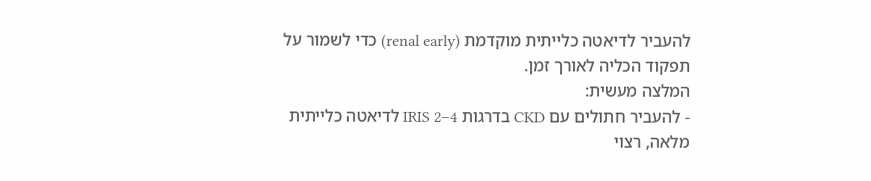להעביר לדיאטה כלייתית מוקדמת (renal early) כדי לשמור על תפקוד הכליה לאורך זמן.
המלצה מעשית:
- להעביר חתולים עם CKD בדרגות IRIS 2–4 לדיאטה כלייתית מלאה, רצוי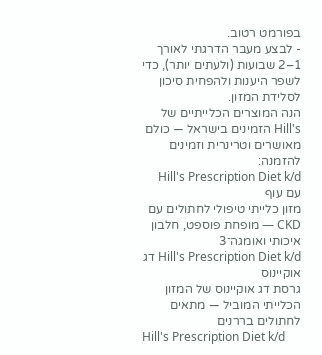בפורמט רטוב.
- לבצע מעבר הדרגתי לאורך 1–2 שבועות (ולעתים יותר), כדי לשפר היענות ולהפחית סיכון לסלידת המזון.
הנה המוצרים הכלייתיים של Hill's הזמינים בישראל — כולם מאושרים וטרינרית וזמינים להזמנה:
Hill's Prescription Diet k/d עם עוף
מזון כלייתי טיפולי לחתולים עם CKD — מופחת פוספט, חלבון איכותי ואומגה־3
Hill's Prescription Diet k/d דג אוקיינוס
גרסת דג אוקיינוס של המזון הכלייתי המוביל — מתאים לחתולים בררנים
Hill's Prescription Diet k/d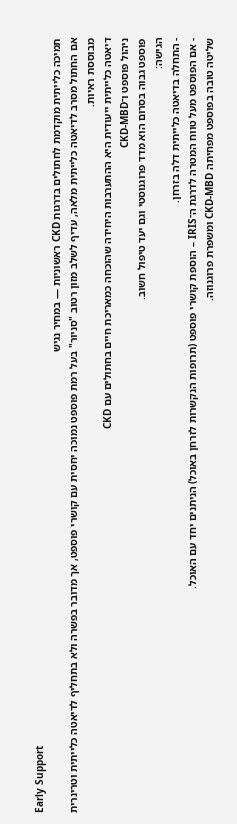Early Support
תמיכה כלייתית מוקדמת לחתולים בדרגות CKD ראשוניות — במחיר נגיש
אם החתול מסרב לדיאטה כלייתית מלאה, עדיף לשלב מזון רטוב "סניור" בעל רמת פוספט נמוכה יחסית עם קושרי פוספט, אך מדובר בפשרה ולא בתחליף לדיאטה כלייתית וטרינרית מבוססת ראיות.
דיאטה כלייתית ייעודית היא ההתערבות היחידה שהוכחה כמאריכת חיים בחתולים עם CKD
ניהול פוספט ו־CKD‑MBD
פוספט גבוה בסרום הוא מדד פרוגנוסטי וגם יעד טיפול חשוב.
הגישה:
- התחלה בדיאטה כלייתית דלה בזרחן.
- אם הפוספט מעל טווח המטרה לדרגת ה־IRIS – הוספת קושרי פוספט (תרופות הנקשרות לזרחן באוכל) הניתנים יחד עם האוכל.
שליטה טובה בפוספט מפחיתה CKD‑MBD ומשפרת פרוגנוזה.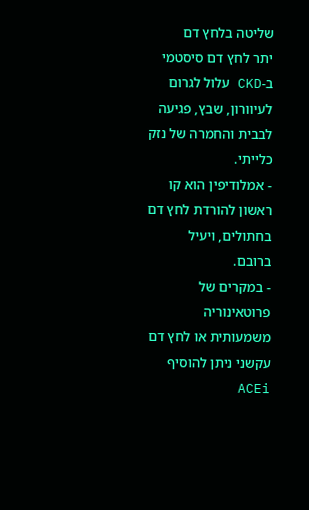שליטה בלחץ דם
יתר לחץ דם סיסטמי ב‑CKD עלול לגרום לעיוורון, שבץ, פגיעה לבבית והחמרה של נזק כלייתי.
- אמלודיפין הוא קו ראשון להורדת לחץ דם בחתולים, ויעיל ברובם.
- במקרים של פרוטאינוריה משמעותית או לחץ דם עקשני ניתן להוסיף ACEi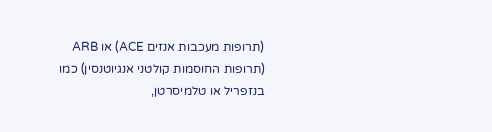(תרופות מעכבות אנזים ACE) או ARB (תרופות החוסמות קולטני אנגיוטנסין) כמו בנזפריל או טלמיסרטן,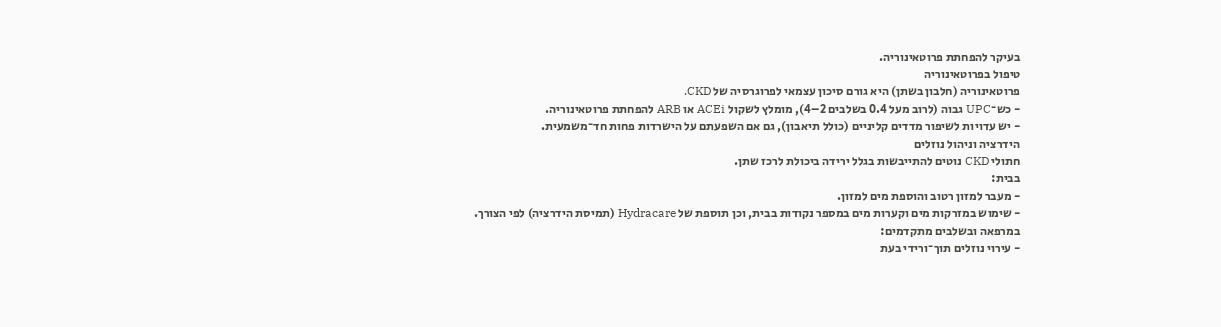בעיקר להפחתת פרוטאינוריה.
טיפול בפרוטאינוריה
פרוטאינוריה (חלבון בשתן) היא גורם סיכון עצמאי לפרוגרסיה של CKD.
- כש־UPC גבוה (לרוב מעל 0.4 בשלבים 2–4), מומלץ לשקול ACEi או ARB להפחתת פרוטאינוריה.
- יש עדויות לשיפור מדדים קליניים (כולל תיאבון), גם אם השפעתם על הישרדות פחות חד־משמעית.
הידרציה וניהול נוזלים
חתולי CKD נוטים להתייבשות בגלל ירידה ביכולת לרכז שתן.
בבית:
- מעבר למזון רטוב והוספת מים למזון.
- שימוש במזרקות מים וקערות מים במספר נקודות בבית, וכן תוספת של Hydracare (תמיסת הידרציה) לפי הצורך.
במרפאה ובשלבים מתקדמים:
- עירוי נוזלים תוך־ורידי בעת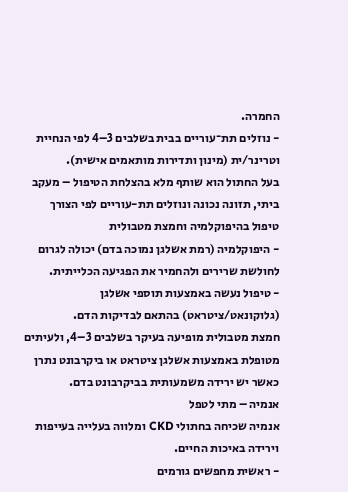החמרה.
- נוזלים תת־עוריים בבית בשלבים 3–4 לפי הנחיית וטרינר/ית (מינון ותדירות מותאמים אישית).
בעל החתול הוא שותף מלא בהצלחת הטיפול – מעקב ביתי, תזונה נכונה ונוזלים תת-עוריים לפי הצורך
טיפול בהיפוקלמיה וחמצת מטבולית
- היפוקלמיה (רמת אשלגן נמוכה בדם) יכולה לגרום לחולשת שרירים ולהחמיר את הפגיעה הכלייתית.
- טיפול נעשה באמצעות תוספי אשלגן (גלוקונאט/ציטראט) בהתאם לבדיקות הדם.
חמצת מטבולית מופיעה בעיקר בשלבים 3–4, ולעיתים מטופלת באמצעות אשלגן ציטראט או ביקרבונט נתרן כאשר יש ירידה משמעותית בביקרבונט בדם.
אנמיה – מתי לטפל
אנמיה שכיחה בחתולי CKD ומלווה בעלייה בעייפות וירידה באיכות החיים.
- ראשית מחפשים גורמים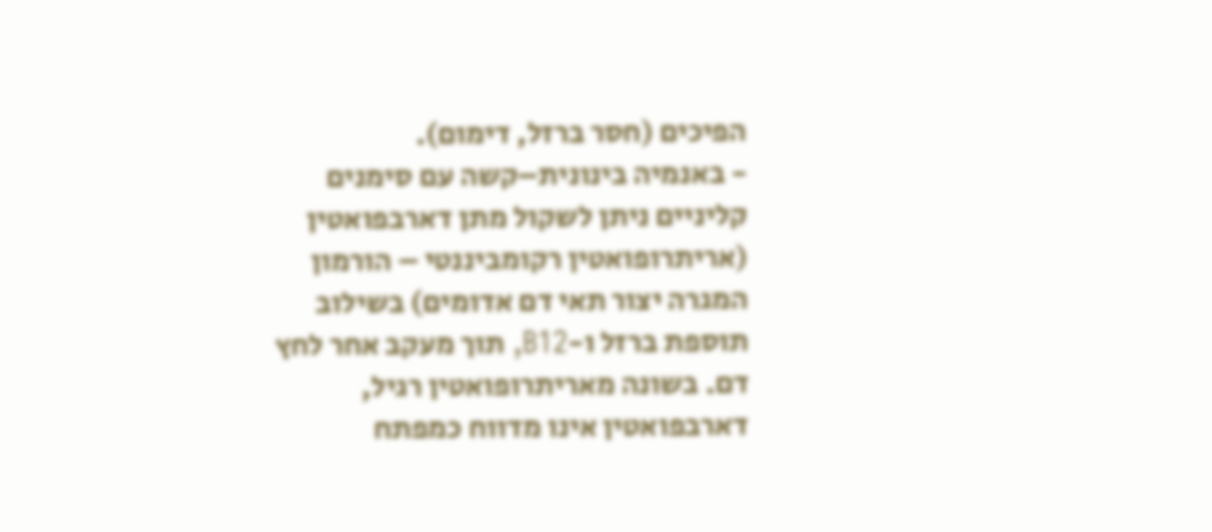הפיכים (חסר ברזל, דימום).
- באנמיה בינונית–קשה עם סימנים קליניים ניתן לשקול מתן דארבפואטין (אריתרופואטין רקומביננטי – הורמון המגרה יצור תאי דם אדומים) בשילוב תוספת ברזל ו-B12, תוך מעקב אחר לחץ דם. בשונה מאריתרופואטין רגיל, דארבפואטין אינו מדווח כמפתח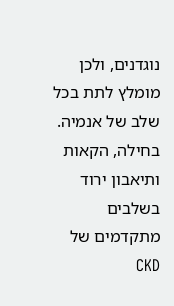נוגדנים, ולכן מומלץ לתת בכל שלב של אנמיה.
בחילה, הקאות ותיאבון ירוד
בשלבים מתקדמים של CKD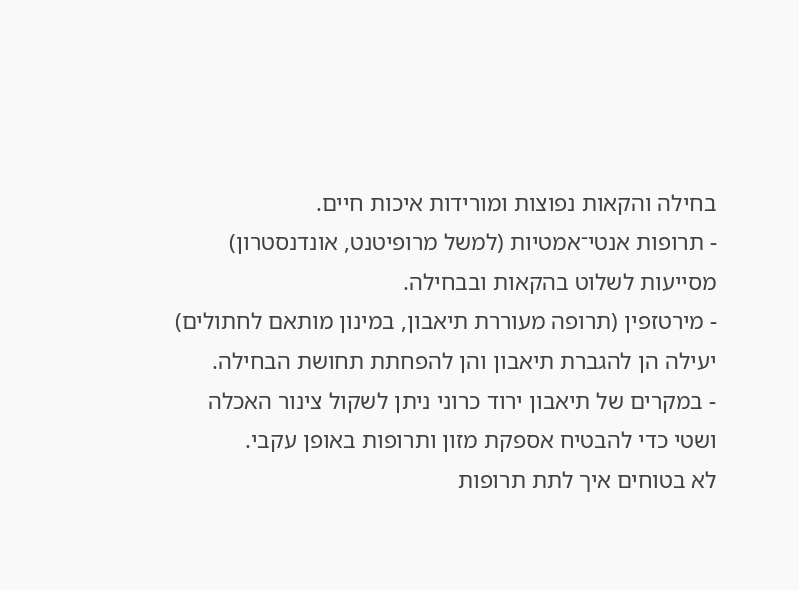בחילה והקאות נפוצות ומורידות איכות חיים.
- תרופות אנטי־אמטיות (למשל מרופיטנט, אונדנסטרון) מסייעות לשלוט בהקאות ובבחילה.
- מירטזפין (תרופה מעוררת תיאבון, במינון מותאם לחתולים) יעילה הן להגברת תיאבון והן להפחתת תחושת הבחילה.
- במקרים של תיאבון ירוד כרוני ניתן לשקול צינור האכלה ושטי כדי להבטיח אספקת מזון ותרופות באופן עקבי.
לא בטוחים איך לתת תרופות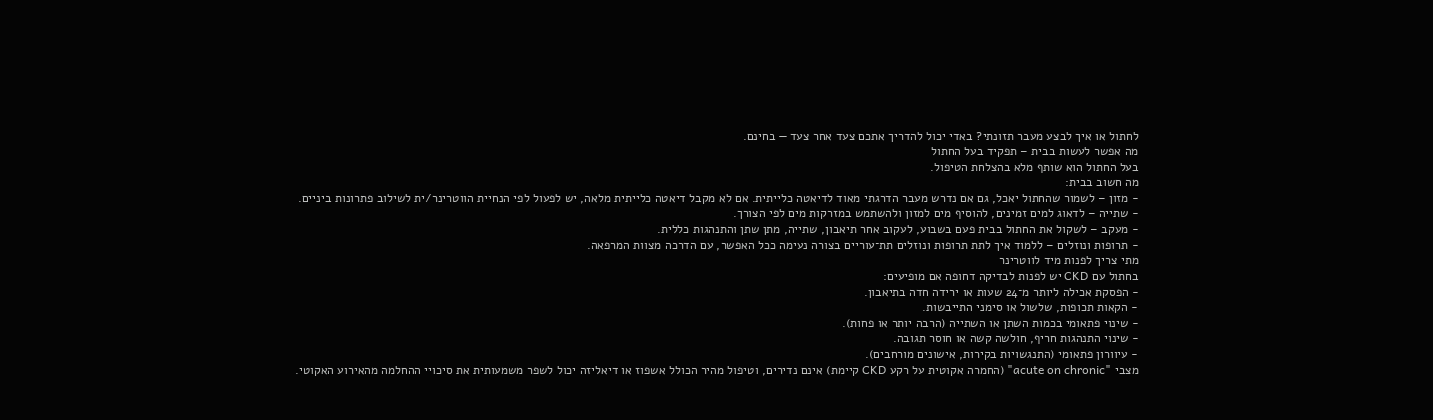לחתול או איך לבצע מעבר תזונתי? באדי יכול להדריך אתכם צעד אחר צעד — בחינם.
מה אפשר לעשות בבית – תפקיד בעל החתול
בעל החתול הוא שותף מלא בהצלחת הטיפול.
מה חשוב בבית:
- מזון – לשמור שהחתול יאכל, גם אם נדרש מעבר הדרגתי מאוד לדיאטה כלייתית. אם לא מקבל דיאטה כלייתית מלאה, יש לפעול לפי הנחיית הווטרינר/ית לשילוב פתרונות ביניים.
- שתייה – לדאוג למים זמינים, להוסיף מים למזון ולהשתמש במזרקות מים לפי הצורך.
- מעקב – לשקול את החתול בבית פעם בשבוע, לעקוב אחר תיאבון, שתייה, מתן שתן והתנהגות כללית.
- תרופות ונוזלים – ללמוד איך לתת תרופות ונוזלים תת־עוריים בצורה נעימה ככל האפשר, עם הדרכה מצוות המרפאה.
מתי צריך לפנות מיד לווטרינר
בחתול עם CKD יש לפנות לבדיקה דחופה אם מופיעים:
- הפסקת אכילה ליותר מ־24 שעות או ירידה חדה בתיאבון.
- הקאות תכופות, שלשול או סימני התייבשות.
- שינוי פתאומי בכמות השתן או השתייה (הרבה יותר או פחות).
- שינוי התנהגות חריף, חולשה קשה או חוסר תגובה.
- עיוורון פתאומי (התנגשויות בקירות, אישונים מורחבים).
מצבי "acute on chronic" (החמרה אקוטית על רקע CKD קיימת) אינם נדירים, וטיפול מהיר הכולל אשפוז או דיאליזה יכול לשפר משמעותית את סיכויי ההחלמה מהאירוע האקוטי.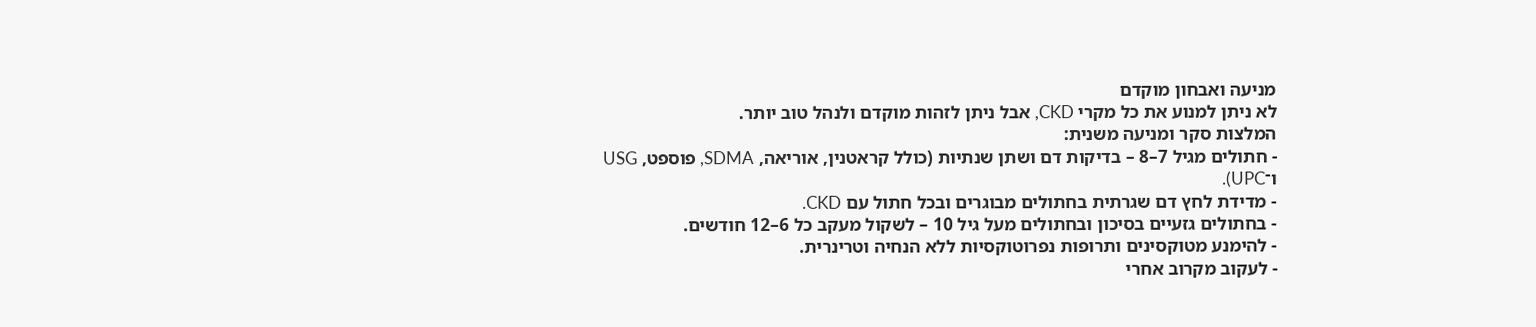מניעה ואבחון מוקדם
לא ניתן למנוע את כל מקרי CKD, אבל ניתן לזהות מוקדם ולנהל טוב יותר.
המלצות סקר ומניעה משנית:
- חתולים מגיל 7–8 – בדיקות דם ושתן שנתיות (כולל קראטנין, אוריאה, SDMA, פוספט, USG ו־UPC).
- מדידת לחץ דם שגרתית בחתולים מבוגרים ובכל חתול עם CKD.
- בחתולים גזעיים בסיכון ובחתולים מעל גיל 10 – לשקול מעקב כל 6–12 חודשים.
- להימנע מטוקסינים ותרופות נפרוטוקסיות ללא הנחיה וטרינרית.
- לעקוב מקרוב אחרי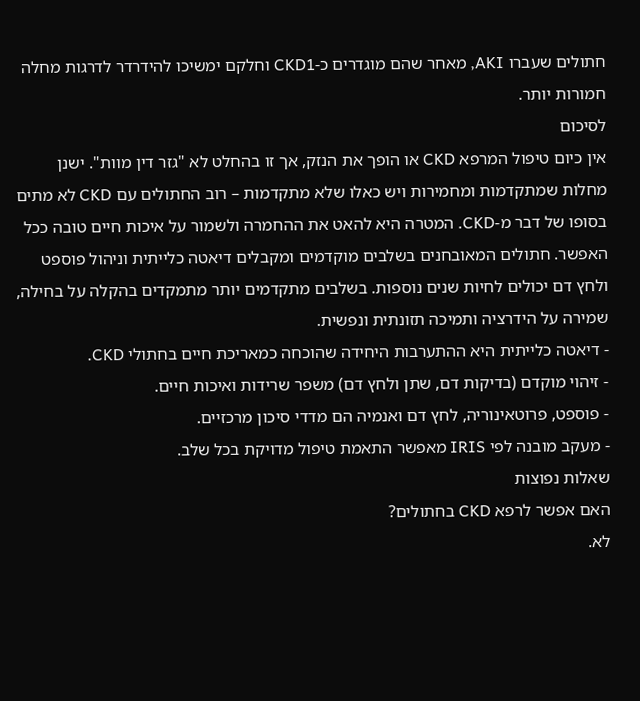חתולים שעברו AKI, מאחר שהם מוגדרים כ-CKD1 וחלקם ימשיכו להידרדר לדרגות מחלה חמורות יותר.
לסיכום
אין כיום טיפול המרפא CKD או הופך את הנזק, אך זו בהחלט לא "גזר דין מוות". ישנן מחלות שמתקדמות ומחמירות ויש כאלו שלא מתקדמות – רוב החתולים עם CKD לא מתים בסופו של דבר מ-CKD. המטרה היא להאט את ההחמרה ולשמור על איכות חיים טובה ככל האפשר. חתולים המאובחנים בשלבים מוקדמים ומקבלים דיאטה כלייתית וניהול פוספט ולחץ דם יכולים לחיות שנים נוספות. בשלבים מתקדמים יותר מתמקדים בהקלה על בחילה, שמירה על הידרציה ותמיכה תזונתית ונפשית.
- דיאטה כלייתית היא ההתערבות היחידה שהוכחה כמאריכת חיים בחתולי CKD.
- זיהוי מוקדם (בדיקות דם, שתן ולחץ דם) משפר שרידות ואיכות חיים.
- פוספט, פרוטאינוריה, לחץ דם ואנמיה הם מדדי סיכון מרכזיים.
- מעקב מובנה לפי IRIS מאפשר התאמת טיפול מדויקת בכל שלב.
שאלות נפוצות
האם אפשר לרפא CKD בחתולים?
לא.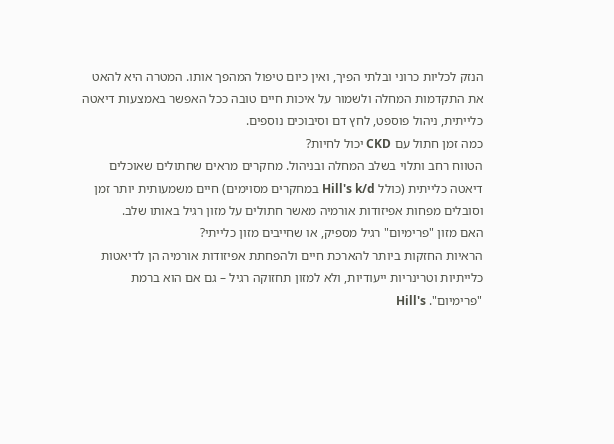הנזק לכליות כרוני ובלתי הפיך, ואין כיום טיפול המהפך אותו. המטרה היא להאט את התקדמות המחלה ולשמור על איכות חיים טובה ככל האפשר באמצעות דיאטה כלייתית, ניהול פוספט, לחץ דם וסיבוכים נוספים.
כמה זמן חתול עם CKD יכול לחיות?
הטווח רחב ותלוי בשלב המחלה ובניהול. מחקרים מראים שחתולים שאוכלים דיאטה כלייתית (כולל Hill's k/d במחקרים מסוימים) חיים משמעותית יותר זמן וסובלים מפחות אפיזודות אורמיה מאשר חתולים על מזון רגיל באותו שלב.
האם מזון "פרימיום" רגיל מספיק, או שחייבים מזון כלייתי?
הראיות החזקות ביותר להארכת חיים ולהפחתת אפיזודות אורמיה הן לדיאטות כלייתיות וטרינריות ייעודיות, ולא למזון תחזוקה רגיל – גם אם הוא ברמת "פרימיום". Hill's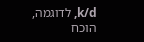k/d, לדוגמה, הוכח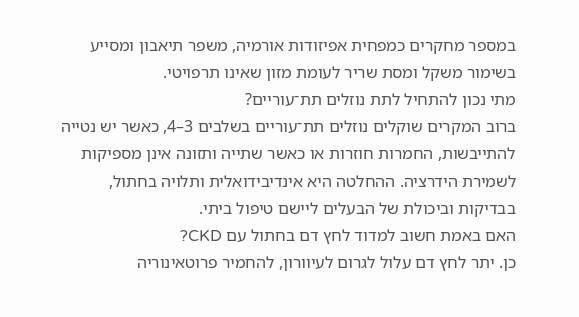במספר מחקרים כמפחית אפיזודות אורמיה, משפר תיאבון ומסייע בשימור משקל ומסת שריר לעומת מזון שאינו תרפויטי.
מתי נכון להתחיל לתת נוזלים תת־עוריים?
ברוב המקרים שוקלים נוזלים תת־עוריים בשלבים 3–4, כאשר יש נטייה להתייבשות, החמרות חוזרות או כאשר שתייה ותזונה אינן מספיקות לשמירת הידרציה. ההחלטה היא אינדיבידואלית ותלויה בחתול, בבדיקות וביכולת של הבעלים ליישם טיפול ביתי.
האם באמת חשוב למדוד לחץ דם בחתול עם CKD?
כן. יתר לחץ דם עלול לגרום לעיוורון, להחמיר פרוטאינוריה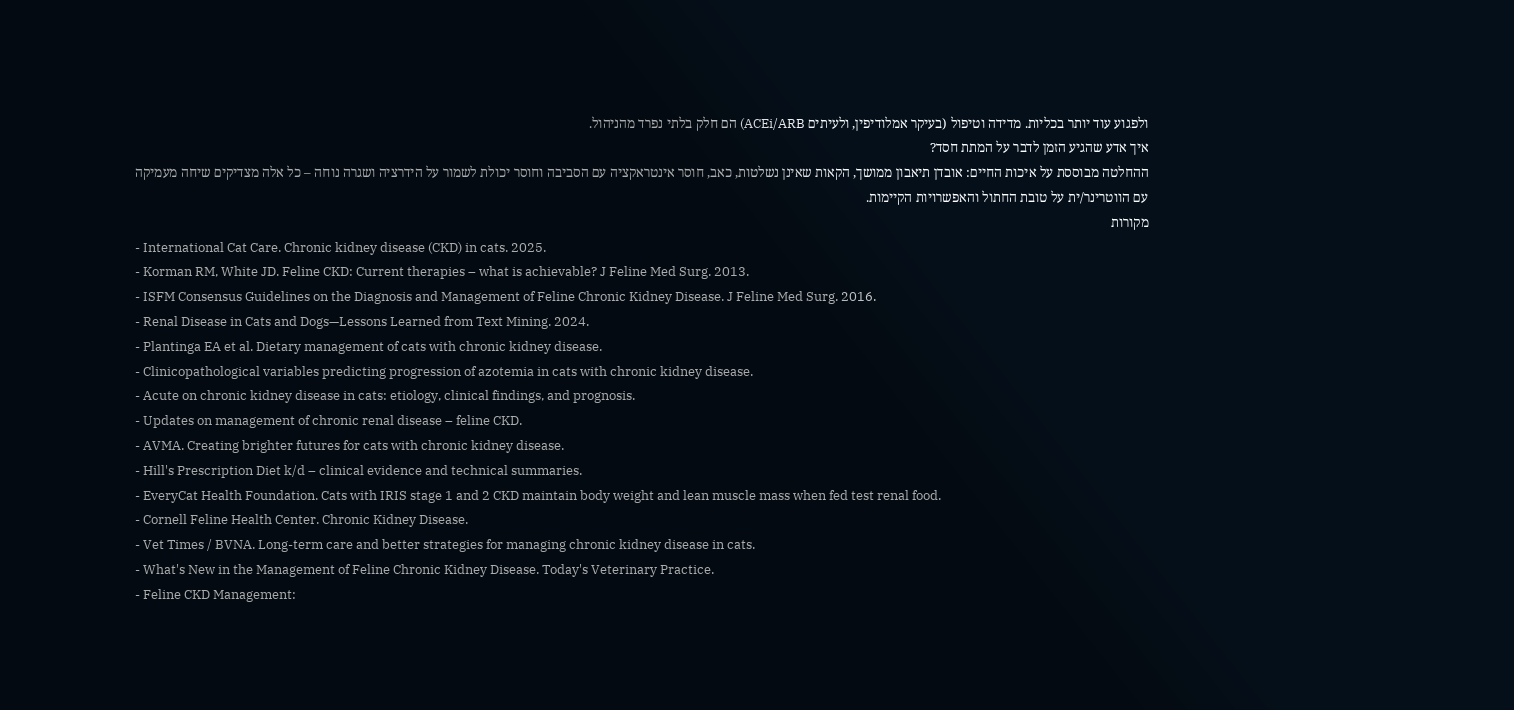ולפגוע עוד יותר בכליות. מדידה וטיפול (בעיקר אמלודיפין, ולעיתים ACEi/ARB) הם חלק בלתי נפרד מהניהול.
איך אדע שהגיע הזמן לדבר על המתת חסד?
ההחלטה מבוססת על איכות החיים: אובדן תיאבון ממושך, הקאות שאינן נשלטות, כאב, חוסר אינטראקציה עם הסביבה וחוסר יכולת לשמור על הידרציה ושגרה נוחה – כל אלה מצדיקים שיחה מעמיקה עם הווטרינר/ית על טובת החתול והאפשרויות הקיימות.
מקורות
- International Cat Care. Chronic kidney disease (CKD) in cats. 2025.
- Korman RM, White JD. Feline CKD: Current therapies – what is achievable? J Feline Med Surg. 2013.
- ISFM Consensus Guidelines on the Diagnosis and Management of Feline Chronic Kidney Disease. J Feline Med Surg. 2016.
- Renal Disease in Cats and Dogs—Lessons Learned from Text Mining. 2024.
- Plantinga EA et al. Dietary management of cats with chronic kidney disease.
- Clinicopathological variables predicting progression of azotemia in cats with chronic kidney disease.
- Acute on chronic kidney disease in cats: etiology, clinical findings, and prognosis.
- Updates on management of chronic renal disease – feline CKD.
- AVMA. Creating brighter futures for cats with chronic kidney disease.
- Hill's Prescription Diet k/d – clinical evidence and technical summaries.
- EveryCat Health Foundation. Cats with IRIS stage 1 and 2 CKD maintain body weight and lean muscle mass when fed test renal food.
- Cornell Feline Health Center. Chronic Kidney Disease.
- Vet Times / BVNA. Long-term care and better strategies for managing chronic kidney disease in cats.
- What's New in the Management of Feline Chronic Kidney Disease. Today's Veterinary Practice.
- Feline CKD Management: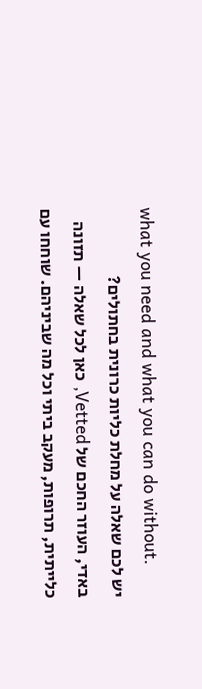what you need and what you can do without.
יש לכם שאלה על מחלת כליות כרונית בחתולים?
באדי, העוזר החכם של Vetted, כאן לכל שאלה — תזונה כלייתית, תרופות, מעקב ביתי וכל מה שביניהם. שוחחו עם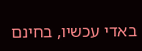באדי עכשיו, בחינם